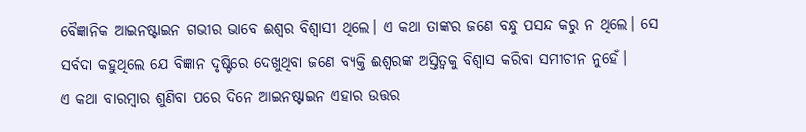ବୈଜ୍ଞାନିକ ଆଇନଷ୍ଟାଇନ ଗଭୀର ଭାବେ ଈଶ୍ବର ବିଶ୍ବାସୀ ଥିଲେ। ଏ କଥା ତାଙ୍କର ଜଣେ ବନ୍ଧୁ ପସନ୍ଦ କରୁ ନ ଥିଲେ। ସେ ସର୍ବଦା କହୁଥିଲେ ଯେ ବିଜ୍ଞାନ ଦୃଷ୍ଟିରେ ଦେଖୁଥିବା ଜଣେ ବ୍ୟକ୍ତି ଈଶ୍ବରଙ୍କ ଅସ୍ତିତ୍ବକୁ ବିଶ୍ବାସ କରିବା ସମୀଚୀନ ନୁହେଁ।
ଏ କଥା ବାରମ୍ବାର ଶୁଣିବା ପରେ ଦିନେ ଆଇନଷ୍ଟାଇନ ଏହାର ଉତ୍ତର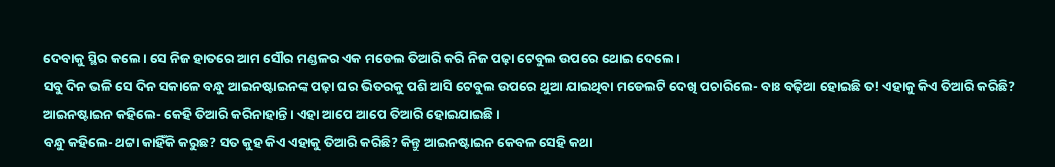ଦେବାକୁ ସ୍ଥିର କଲେ। ସେ ନିଜ ହାତରେ ଆମ ସୌର ମଣ୍ଡଳର ଏକ ମଡେଲ ତିଆରି କରି ନିଜ ପଢ଼ା ଟେବୁଲ ଉପରେ ଥୋଇ ଦେଲେ।
ସବୁ ଦିନ ଭଳି ସେ ଦିନ ସକାଳେ ବନ୍ଧୁ ଆଇନଷ୍ଟାଇନଙ୍କ ପଢ଼ା ଘର ଭିତରକୁ ପଶି ଆସି ଟେବୁଲ ଉପରେ ଥୁଆ ଯାଇଥିବା ମଡେଲଟି ଦେଖି ପଚାରିଲେ- ବାଃ ବଢ଼ିଆ ହୋଇଛି ତ! ଏହାକୁ କିଏ ତିଆରି କରିଛି?
ଆ‌ଇନଷ୍ଟାଇନ କହିଲେ- କେହି ତିଆରି କରିନାହାନ୍ତି। ଏହା ଆପେ ଆପେ ତିଆରି ହୋଇଯାଇଛି।
ବନ୍ଧୁ କହିଲେ- ଥଟ୍ଟା କାହିଁକି କରୁଛ? ସତ କୁହ କିଏ ଏହାକୁ ତିଆରି କରିଛି? କିନ୍ତୁ ଆଇନଷ୍ଟାଇନ କେବଳ ସେହି କଥା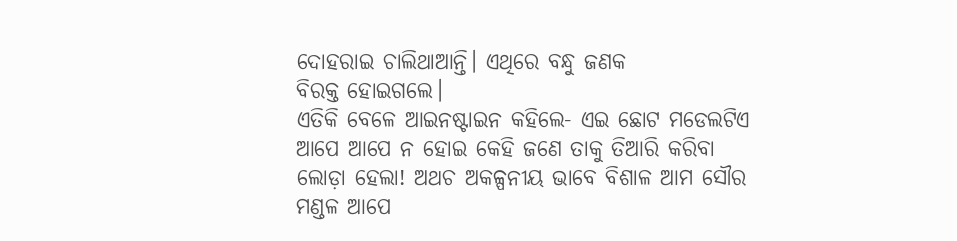ଦୋହରାଇ ଚାଲିଥାଆ‌ନ୍ତି। ଏଥିରେ ବନ୍ଧୁ ଜଣକ ବିରକ୍ତ ‌ହୋଇଗଲେ।
ଏତିକି ବେଳେ ଆଇନଷ୍ଟାଇନ କହିଲେ- ଏଇ ଛୋଟ ମଡେଲଟିଏ ଆପେ ଆପେ ନ ହୋଇ କେହି ଜଣେ ତାକୁ ତିଆରି କରିବା ଲୋଡ଼ା ହେଲା! ଅଥଚ ଅକଳ୍ପନୀୟ ଭାବେ ବିଶାଳ ଆମ ସୌର ମଣ୍ଡଳ ଆପେ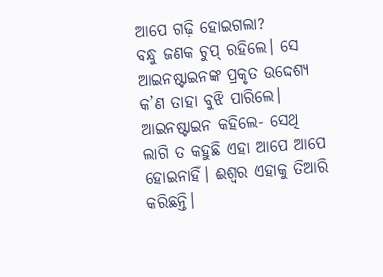ଆପେ ଗଢ଼ି ହୋଇଗଲା?
ବନ୍ଧୁ ଜଣକ ଚୁପ୍‌ ରହିଲେ। ସେ ଆଇନଷ୍ଟାଇନଙ୍କ ପ୍ରକୃତ ଉଦ୍ଦେଶ୍ୟ କ’ଣ ତାହା ବୁଝି ପାରିଲେ। ଆଇନଷ୍ଟାଇନ କହିଲେ- ସେଥି ଲାଗି ତ କହୁଛି ଏହା ଆପେ ଆପେ ହୋଇନାହିଁ। ଈଶ୍ବର ଏହାକୁ ତିଆରି କରିଛନ୍ତି।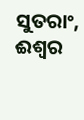ସୁତରାଂ, ଈଶ୍ବର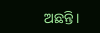ଅଛନ୍ତି।